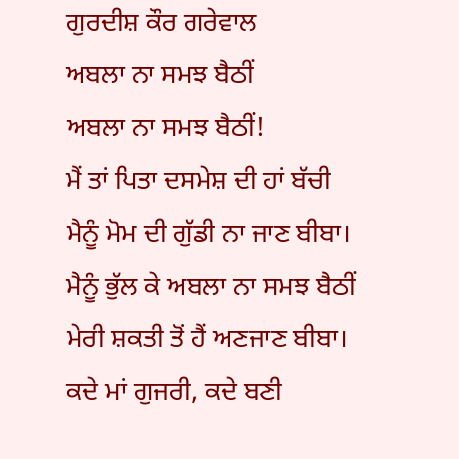ਗੁਰਦੀਸ਼ ਕੌਰ ਗਰੇਵਾਲ
ਅਬਲਾ ਨਾ ਸਮਝ ਬੈਠੀਂ
ਅਬਲਾ ਨਾ ਸਮਝ ਬੈਠੀਂ!
ਮੈਂ ਤਾਂ ਪਿਤਾ ਦਸਮੇਸ਼ ਦੀ ਹਾਂ ਬੱਚੀ
ਮੈਨੂੰ ਮੋਮ ਦੀ ਗੁੱਡੀ ਨਾ ਜਾਣ ਬੀਬਾ।
ਮੈਨੂੰ ਭੁੱਲ ਕੇ ਅਬਲਾ ਨਾ ਸਮਝ ਬੈਠੀਂ
ਮੇਰੀ ਸ਼ਕਤੀ ਤੋਂ ਹੈਂ ਅਣਜਾਣ ਬੀਬਾ।
ਕਦੇ ਮਾਂ ਗੁਜਰੀ, ਕਦੇ ਬਣੀ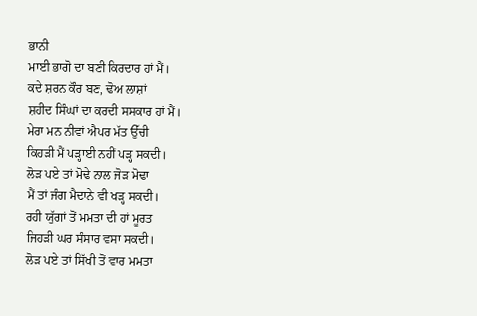ਭਾਨੀ
ਮਾਈ ਭਾਗੋ ਦਾ ਬਣੀ ਕਿਰਦਾਰ ਹਾਂ ਮੈਂ।
ਕਦੇ ਸ਼ਰਨ ਕੌਰ ਬਣ, ਢੋਅ ਲਾਸ਼ਾਂ
ਸ਼ਹੀਦ ਸਿੰਘਾਂ ਦਾ ਕਰਦੀ ਸਸਕਾਰ ਹਾਂ ਮੈਂ।
ਮੇਰਾ ਮਨ ਨੀਵਾਂ ਐਪਰ ਮੱਤ ਉੱਚੀ
ਕਿਹੜੀ ਮੈਂ ਪੜ੍ਹਾਈ ਨਹੀਂ ਪੜ੍ਹ ਸਕਦੀ।
ਲੋੜ ਪਏ ਤਾਂ ਮੋਢੇ ਨਾਲ ਜੋੜ ਮੋਢਾ
ਮੈਂ ਤਾਂ ਜੰਗ ਮੈਦਾਨੇ ਵੀ ਖੜ੍ਹ ਸਕਦੀ।
ਰਹੀ ਯੁੱਗਾਂ ਤੋਂ ਮਮਤਾ ਦੀ ਹਾਂ ਮੂਰਤ
ਜਿਹੜੀ ਘਰ ਸੰਸਾਰ ਵਸਾ ਸਕਦੀ।
ਲੋੜ ਪਏ ਤਾਂ ਸਿੱਖੀ ਤੋਂ ਵਾਰ ਮਮਤਾ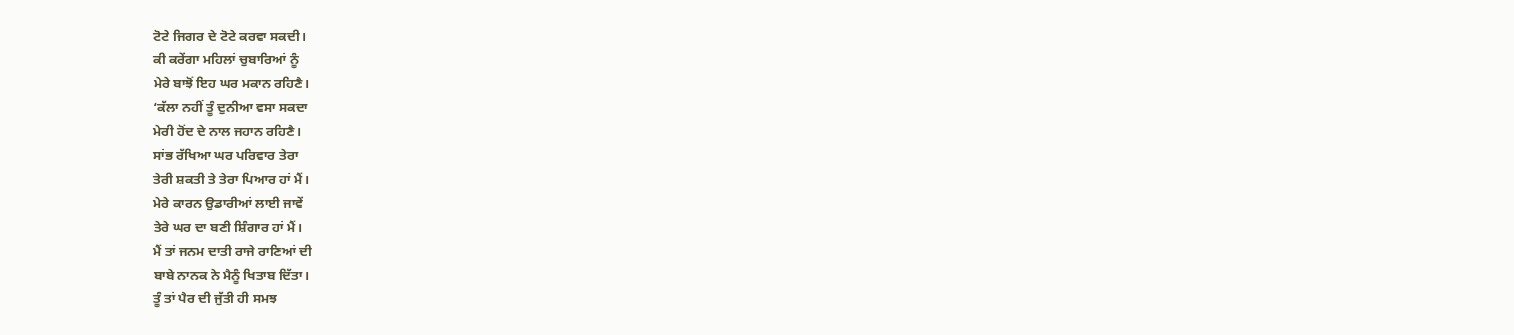ਟੋਟੇ ਜਿਗਰ ਦੇ ਟੋਟੇ ਕਰਵਾ ਸਕਦੀ।
ਕੀ ਕਰੇਂਗਾ ਮਹਿਲਾਂ ਚੁਬਾਰਿਆਂ ਨੂੰ
ਮੇਰੇ ਬਾਝੋਂ ਇਹ ਘਰ ਮਕਾਨ ਰਹਿਣੈ।
‘ਕੱਲਾ ਨਹੀਂ ਤੂੰ ਦੁਨੀਆ ਵਸਾ ਸਕਦਾ
ਮੇਰੀ ਹੋਂਦ ਦੇ ਨਾਲ ਜਹਾਨ ਰਹਿਣੈ।
ਸਾਂਭ ਰੱਖਿਆ ਘਰ ਪਰਿਵਾਰ ਤੇਰਾ
ਤੇਰੀ ਸ਼ਕਤੀ ਤੇ ਤੇਰਾ ਪਿਆਰ ਹਾਂ ਮੈਂ।
ਮੇਰੇ ਕਾਰਨ ਉਡਾਰੀਆਂ ਲਾਈ ਜਾਵੇਂ
ਤੇਰੇ ਘਰ ਦਾ ਬਣੀ ਸ਼ਿੰਗਾਰ ਹਾਂ ਮੈਂ।
ਮੈਂ ਤਾਂ ਜਨਮ ਦਾਤੀ ਰਾਜੇ ਰਾਣਿਆਂ ਦੀ
ਬਾਬੇ ਨਾਨਕ ਨੇ ਮੈਨੂੰ ਖਿਤਾਬ ਦਿੱਤਾ।
ਤੂੰ ਤਾਂ ਪੈਰ ਦੀ ਜੁੱਤੀ ਹੀ ਸਮਝ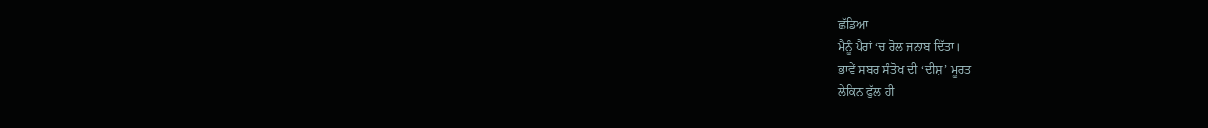ਛੱਡਿਆ
ਮੈਨੂੰ ਪੈਰਾਂ ‘ਚ ਰੋਲ ਜਨਾਬ ਦਿੱਤਾ।
ਭਾਵੇਂ ਸਬਰ ਸੰਤੋਖ ਦੀ ‘ਦੀਸ਼’ ਮੂਰਤ
ਲੇਕਿਨ ਫੁੱਲ ਹੀ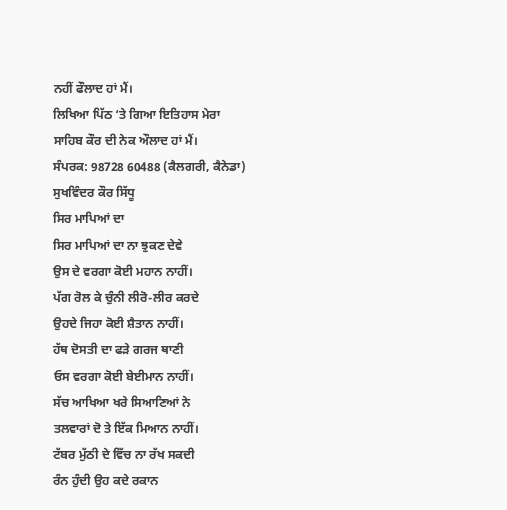ਨਹੀਂ ਫੌਲਾਦ ਹਾਂ ਮੈਂ।
ਲਿਖਿਆ ਪਿੱਠ ‘ਤੇ ਗਿਆ ਇਤਿਹਾਸ ਮੇਰਾ
ਸਾਹਿਬ ਕੌਰ ਦੀ ਨੇਕ ਔਲਾਦ ਹਾਂ ਮੈਂ।
ਸੰਪਰਕ: 98728 60488 (ਕੈਲਗਰੀ, ਕੈਨੇਡਾ)
ਸੁਖਵਿੰਦਰ ਕੌਰ ਸਿੱਧੂ
ਸਿਰ ਮਾਪਿਆਂ ਦਾ
ਸਿਰ ਮਾਪਿਆਂ ਦਾ ਨਾ ਝੁਕਣ ਦੇਵੇ
ਉਸ ਦੇ ਵਰਗਾ ਕੋਈ ਮਹਾਨ ਨਾਹੀਂ।
ਪੱਗ ਰੋਲ ਕੇ ਚੁੰਨੀ ਲੀਰੋ-ਲੀਰ ਕਰਦੇ
ਉਹਦੇ ਜਿਹਾ ਕੋਈ ਸ਼ੈਤਾਨ ਨਾਹੀਂ।
ਹੱਥ ਦੋਸਤੀ ਦਾ ਫੜੇ ਗਰਜ ਥਾਣੀ
ਓਸ ਵਰਗਾ ਕੋਈ ਬੇਈਮਾਨ ਨਾਹੀਂ।
ਸੱਚ ਆਖਿਆ ਖਰੇ ਸਿਆਣਿਆਂ ਨੇ
ਤਲਵਾਰਾਂ ਦੋ ਤੇ ਇੱਕ ਮਿਆਨ ਨਾਹੀਂ।
ਟੱਬਰ ਮੁੱਠੀ ਦੇ ਵਿੱਚ ਨਾ ਰੱਖ ਸਕਦੀ
ਰੰਨ ਹੁੰਦੀ ਉਹ ਕਦੇ ਰਕਾਨ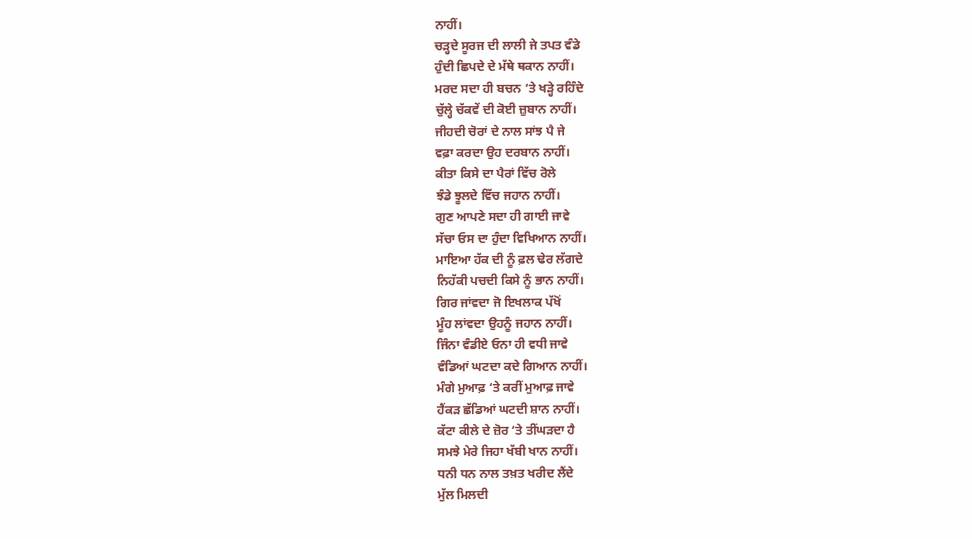ਨਾਹੀਂ।
ਚੜ੍ਹਦੇ ਸੂਰਜ ਦੀ ਲਾਲੀ ਜੇ ਤਪਤ ਵੰਡੇ
ਹੁੰਦੀ ਛਿਪਦੇ ਦੇ ਮੱਥੇ ਥਕਾਨ ਨਾਹੀਂ।
ਮਰਦ ਸਦਾ ਹੀ ਬਚਨ ‘ਤੇ ਖੜ੍ਹੇ ਰਹਿੰਦੇ
ਚੁੱਲ੍ਹੇ ਚੱਕਵੇਂ ਦੀ ਕੋਈ ਜ਼ੁਬਾਨ ਨਾਹੀਂ।
ਜੀਹਦੀ ਚੋਰਾਂ ਦੇ ਨਾਲ ਸਾਂਝ ਪੈ ਜੇ
ਵਫ਼ਾ ਕਰਦਾ ਉਹ ਦਰਬਾਨ ਨਾਹੀਂ।
ਕੀਤਾ ਕਿਸੇ ਦਾ ਪੈਰਾਂ ਵਿੱਚ ਰੋਲੇ
ਝੰਡੇ ਝੂਲਦੇ ਵਿੱਚ ਜਹਾਨ ਨਾਹੀਂ।
ਗੁਣ ਆਪਣੇ ਸਦਾ ਹੀ ਗਾਈ ਜਾਵੇ
ਸੱਚਾ ਓਸ ਦਾ ਹੁੰਦਾ ਵਿਖਿਆਨ ਨਾਹੀਂ।
ਮਾਇਆ ਹੱਕ ਦੀ ਨੂੰ ਫ਼ਲ ਢੇਰ ਲੱਗਦੇ
ਨਿਹੱਕੀ ਪਚਦੀ ਕਿਸੇ ਨੂੰ ਭਾਨ ਨਾਹੀਂ।
ਗਿਰ ਜਾਂਵਦਾ ਜੋ ਇਖਲਾਕ ਪੱਖੋਂ
ਮੂੰਹ ਲਾਂਵਦਾ ਉਹਨੂੰ ਜਹਾਨ ਨਾਹੀਂ।
ਜਿੰਨਾ ਵੰਡੀਏ ਓਨਾ ਹੀ ਵਧੀ ਜਾਵੇ
ਵੰਡਿਆਂ ਘਟਦਾ ਕਦੇ ਗਿਆਨ ਨਾਹੀਂ।
ਮੰਗੇ ਮੁਆਫ਼ ‘ਤੇ ਕਰੀਂ ਮੁਆਫ਼ ਜਾਵੇ
ਹੈਂਕੜ ਛੱਡਿਆਂ ਘਟਦੀ ਸ਼ਾਨ ਨਾਹੀਂ।
ਕੱਟਾ ਕੀਲੇ ਦੇ ਜ਼ੋਰ ‘ਤੇ ਤੀਂਘੜਦਾ ਹੈ
ਸਮਝੇ ਮੇਰੇ ਜਿਹਾ ਖੱਬੀ ਖਾਨ ਨਾਹੀਂ।
ਧਨੀ ਧਨ ਨਾਲ ਤਖ਼ਤ ਖਰੀਦ ਲੈਂਦੇ
ਮੁੱਲ ਮਿਲਦੀ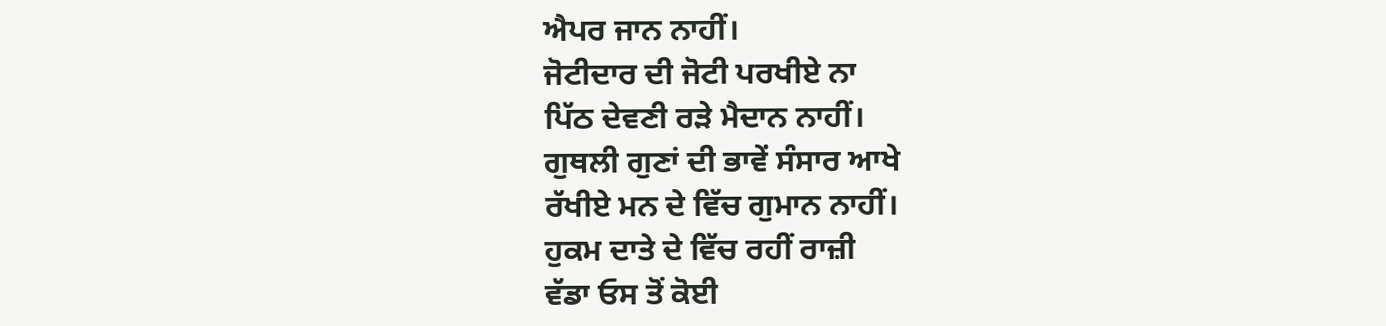ਐਪਰ ਜਾਨ ਨਾਹੀਂ।
ਜੋਟੀਦਾਰ ਦੀ ਜੋਟੀ ਪਰਖੀਏ ਨਾ
ਪਿੱਠ ਦੇਵਣੀ ਰੜੇ ਮੈਦਾਨ ਨਾਹੀਂ।
ਗੁਥਲੀ ਗੁਣਾਂ ਦੀ ਭਾਵੇਂ ਸੰਸਾਰ ਆਖੇ
ਰੱਖੀਏ ਮਨ ਦੇ ਵਿੱਚ ਗੁਮਾਨ ਨਾਹੀਂ।
ਹੁਕਮ ਦਾਤੇ ਦੇ ਵਿੱਚ ਰਹੀਂ ਰਾਜ਼ੀ
ਵੱਡਾ ਓਸ ਤੋਂ ਕੋਈ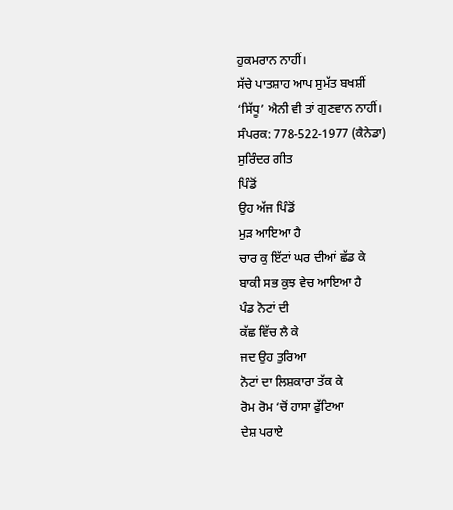ਹੁਕਮਰਾਨ ਨਾਹੀਂ।
ਸੱਚੇ ਪਾਤਸ਼ਾਹ ਆਪ ਸੁਮੱਤ ਬਖਸ਼ੀਂ
‘ਸਿੱਧੂ’ ਐਨੀ ਵੀ ਤਾਂ ਗੁਣਵਾਨ ਨਾਹੀਂ।
ਸੰਪਰਕ: 778-522-1977 (ਕੈਨੇਡਾ)
ਸੁਰਿੰਦਰ ਗੀਤ
ਪਿੰਡੋਂ
ਉਹ ਅੱਜ ਪਿੰਡੋਂ
ਮੁੜ ਆਇਆ ਹੈ
ਚਾਰ ਕੁ ਇੱਟਾਂ ਘਰ ਦੀਆਂ ਛੱਡ ਕੇ
ਬਾਕੀ ਸਭ ਕੁਝ ਵੇਚ ਆਇਆ ਹੈ
ਪੰਡ ਨੋਟਾਂ ਦੀ
ਕੱਛ ਵਿੱਚ ਲੈ ਕੇ
ਜਦ ਉਹ ਤੁਰਿਆ
ਨੋਟਾਂ ਦਾ ਲਿਸ਼ਕਾਰਾ ਤੱਕ ਕੇ
ਰੋਮ ਰੋਮ ‘ਚੋਂ ਹਾਸਾ ਫੁੱਟਿਆ
ਦੇਸ਼ ਪਰਾਏ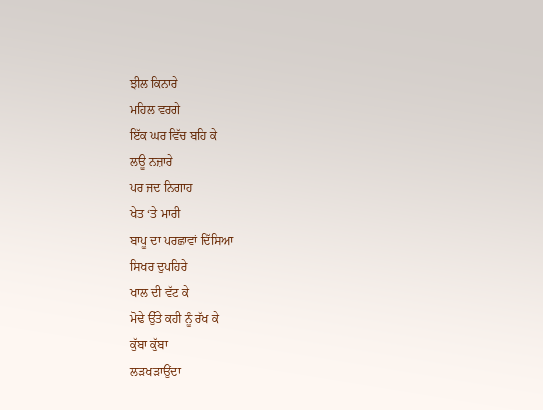ਝੀਲ ਕਿਨਾਰੇ
ਮਹਿਲ ਵਰਗੇ
ਇੱਕ ਘਰ ਵਿੱਚ ਬਹਿ ਕੇ
ਲਊ ਨਜ਼ਾਰੇ
ਪਰ ਜਦ ਨਿਗਾਹ
ਖੇਤ ‘ਤੇ ਮਾਰੀ
ਬਾਪੂ ਦਾ ਪਰਛਾਵਾਂ ਦਿੱਸਿਆ
ਸਿਖਰ ਦੁਪਹਿਰੇ
ਖਾਲ ਦੀ ਵੱਟ ਕੇ
ਮੋਢੇ ਉੱਤੇ ਕਹੀ ਨੂੰ ਰੱਖ ਕੇ
ਕੁੱਬਾ ਕੁੱਬਾ
ਲੜਖੜਾਉਂਦਾ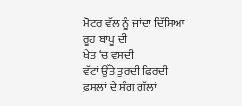ਮੋਟਰ ਵੱਲ ਨੂੰ ਜਾਂਦਾ ਦਿੱਸਿਆ
ਰੂਹ ਬਾਪੂ ਦੀ
ਖੇਤ ‘ਚ ਵਸਦੀ
ਵੱਟਾਂ ਉੱਤੇ ਤੁਰਦੀ ਫਿਰਦੀ
ਫ਼ਸਲਾਂ ਦੇ ਸੰਗ ਗੱਲਾਂ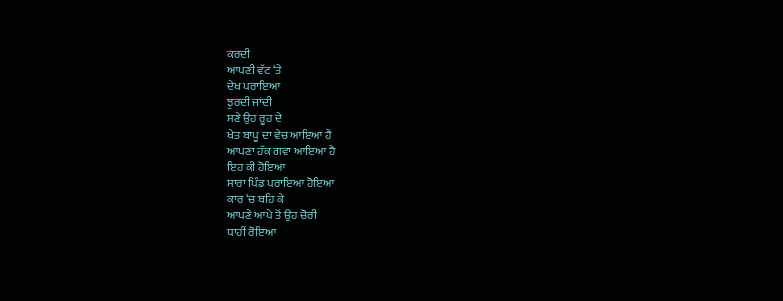ਕਰਦੀ
ਆਪਣੀ ਵੱਟ ‘ਤੇ
ਦੇਖ ਪਰਾਇਆ
ਝੁਰਦੀ ਜਾਂਦੀ
ਸਣੇ ਉਹ ਰੂਹ ਦੇ
ਖੇਤ ਬਾਪੂ ਦਾ ਵੇਚ ਆਇਆ ਹੈ
ਆਪਣਾ ਹੱਕ ਗਵਾ ਆਇਆ ਹੈ
ਇਹ ਕੀ ਹੋਇਆ
ਸਾਰਾ ਪਿੰਡ ਪਰਾਇਆ ਹੋਇਆ
ਕਾਰ ‘ਚ ਬਹਿ ਕੇ
ਆਪਣੇ ਆਪੇ ਤੋਂ ਉਹ ਚੋਰੀ
ਧਾਹੀਂ ਰੋਇਆ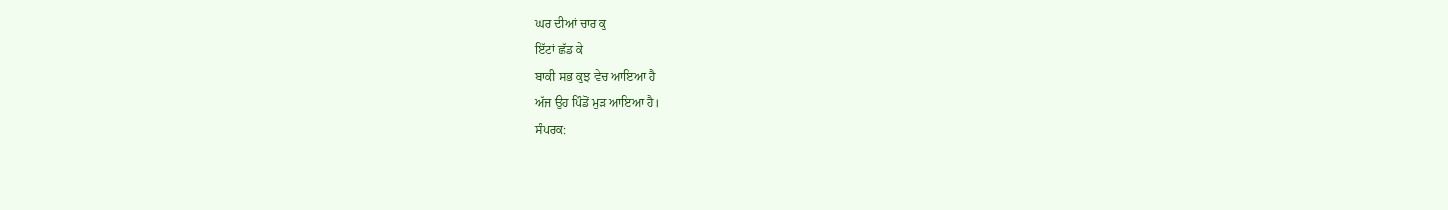ਘਰ ਦੀਆਂ ਚਾਰ ਕੁ
ਇੱਟਾਂ ਛੱਡ ਕੇ
ਬਾਕੀ ਸਭ ਕੁਝ ਵੇਚ ਆਇਆ ਹੈ
ਅੱਜ ਉਹ ਪਿੰਡੋਂ ਮੁੜ ਆਇਆ ਹੈ।
ਸੰਪਰਕ: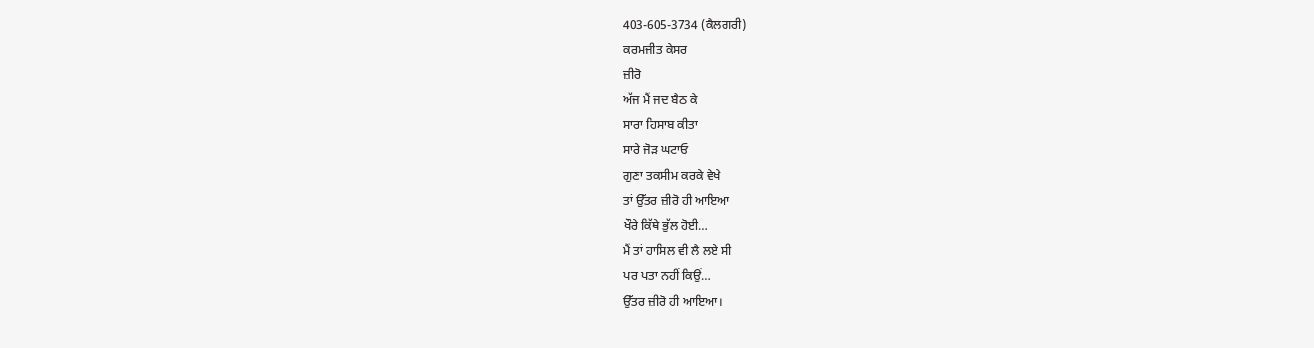403-605-3734 (ਕੈਲਗਰੀ)
ਕਰਮਜੀਤ ਕੇਸਰ
ਜ਼ੀਰੋ
ਅੱਜ ਮੈਂ ਜਦ ਬੈਠ ਕੇ
ਸਾਰਾ ਹਿਸਾਬ ਕੀਤਾ
ਸਾਰੇ ਜੋੜ ਘਟਾਓ
ਗੁਣਾ ਤਕਸੀਮ ਕਰਕੇ ਵੇਖੇ
ਤਾਂ ਉੱਤਰ ਜ਼ੀਰੋ ਹੀ ਆਇਆ
ਖੌਰੇ ਕਿੱਥੇ ਭੁੱਲ ਹੋਈ…
ਮੈਂ ਤਾਂ ਹਾਸਿਲ ਵੀ ਲੈ ਲਏ ਸੀ
ਪਰ ਪਤਾ ਨਹੀਂ ਕਿਉਂ…
ਉੱਤਰ ਜ਼ੀਰੋ ਹੀ ਆਇਆ।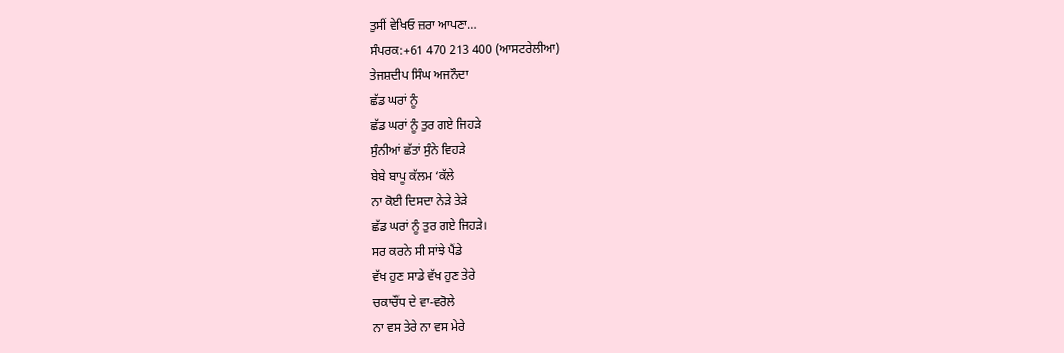ਤੁਸੀਂ ਵੇਖਿਓ ਜ਼ਰਾ ਆਪਣਾ…
ਸੰਪਰਕ:+61 470 213 400 (ਆਸਟਰੇਲੀਆ)
ਤੇਜਸ਼ਦੀਪ ਸਿੰਘ ਅਜਨੌਦਾ
ਛੱਡ ਘਰਾਂ ਨੂੰ
ਛੱਡ ਘਰਾਂ ਨੂੰ ਤੁਰ ਗਏ ਜਿਹੜੇ
ਸੁੰਨੀਆਂ ਛੱਤਾਂ ਸੁੰਨੇ ਵਿਹੜੇ
ਬੇਬੇ ਬਾਪੂ ਕੱਲਮ ‘ਕੱਲੇ
ਨਾ ਕੋਈ ਦਿਸਦਾ ਨੇੜੇ ਤੇੜੇ
ਛੱਡ ਘਰਾਂ ਨੂੰ ਤੁਰ ਗਏ ਜਿਹੜੇ।
ਸਰ ਕਰਨੇ ਸੀ ਸਾਂਝੇ ਪੈਂਡੇ
ਵੱਖ ਹੁਣ ਸਾਡੇ ਵੱਖ ਹੁਣ ਤੇਰੇ
ਚਕਾਚੌਂਧ ਦੇ ਵਾ-ਵਰੋਲੇ
ਨਾ ਵਸ ਤੇਰੇ ਨਾ ਵਸ ਮੇਰੇ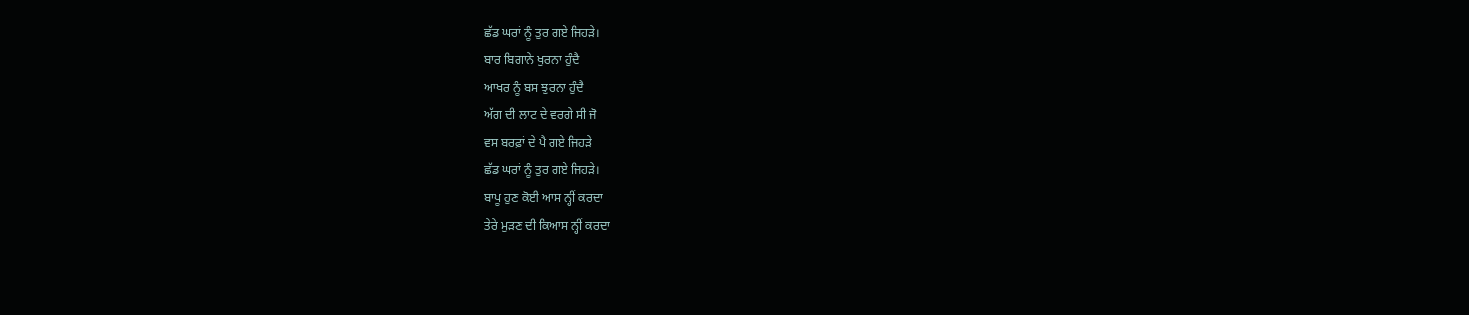ਛੱਡ ਘਰਾਂ ਨੂੰ ਤੁਰ ਗਏ ਜਿਹੜੇ।
ਬਾਰ ਬਿਗਾਨੇ ਖੁਰਨਾ ਹੁੰਦੈ
ਆਖਰ ਨੂੰ ਬਸ ਝੁਰਨਾ ਹੁੰਦੈ
ਅੱਗ ਦੀ ਲਾਟ ਦੇ ਵਰਗੇ ਸੀ ਜੋ
ਵਸ ਬਰਫ਼ਾਂ ਦੇ ਪੈ ਗਏ ਜਿਹੜੇ
ਛੱਡ ਘਰਾਂ ਨੂੰ ਤੁਰ ਗਏ ਜਿਹੜੇ।
ਬਾਪੂ ਹੁਣ ਕੋਈ ਆਸ ਨ੍ਹੀਂ ਕਰਦਾ
ਤੇਰੇ ਮੁੜਣ ਦੀ ਕਿਆਸ ਨ੍ਹੀਂ ਕਰਦਾ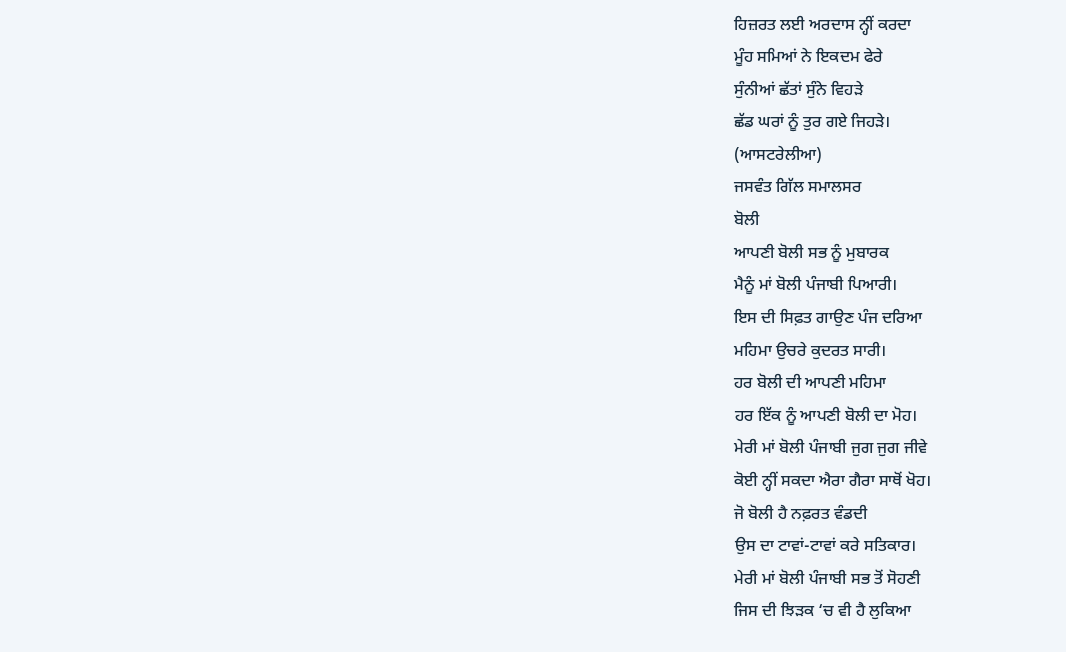ਹਿਜ਼ਰਤ ਲਈ ਅਰਦਾਸ ਨ੍ਹੀਂ ਕਰਦਾ
ਮੂੰਹ ਸਮਿਆਂ ਨੇ ਇਕਦਮ ਫੇਰੇ
ਸੁੰਨੀਆਂ ਛੱਤਾਂ ਸੁੰਨੇ ਵਿਹੜੇ
ਛੱਡ ਘਰਾਂ ਨੂੰ ਤੁਰ ਗਏ ਜਿਹੜੇ।
(ਆਸਟਰੇਲੀਆ)
ਜਸਵੰਤ ਗਿੱਲ ਸਮਾਲਸਰ
ਬੋਲੀ
ਆਪਣੀ ਬੋਲੀ ਸਭ ਨੂੰ ਮੁਬਾਰਕ
ਮੈਨੂੰ ਮਾਂ ਬੋਲੀ ਪੰਜਾਬੀ ਪਿਆਰੀ।
ਇਸ ਦੀ ਸਿਫ਼ਤ ਗਾਉਣ ਪੰਜ ਦਰਿਆ
ਮਹਿਮਾ ਉਚਰੇ ਕੁਦਰਤ ਸਾਰੀ।
ਹਰ ਬੋਲੀ ਦੀ ਆਪਣੀ ਮਹਿਮਾ
ਹਰ ਇੱਕ ਨੂੰ ਆਪਣੀ ਬੋਲੀ ਦਾ ਮੋਹ।
ਮੇਰੀ ਮਾਂ ਬੋਲੀ ਪੰਜਾਬੀ ਜੁਗ ਜੁਗ ਜੀਵੇ
ਕੋਈ ਨ੍ਹੀਂ ਸਕਦਾ ਐਰਾ ਗੈਰਾ ਸਾਥੋਂ ਖੋਹ।
ਜੋ ਬੋਲੀ ਹੈ ਨਫ਼ਰਤ ਵੰਡਦੀ
ਉਸ ਦਾ ਟਾਵਾਂ-ਟਾਵਾਂ ਕਰੇ ਸਤਿਕਾਰ।
ਮੇਰੀ ਮਾਂ ਬੋਲੀ ਪੰਜਾਬੀ ਸਭ ਤੋਂ ਸੋਹਣੀ
ਜਿਸ ਦੀ ਝਿੜਕ ‘ਚ ਵੀ ਹੈ ਲੁਕਿਆ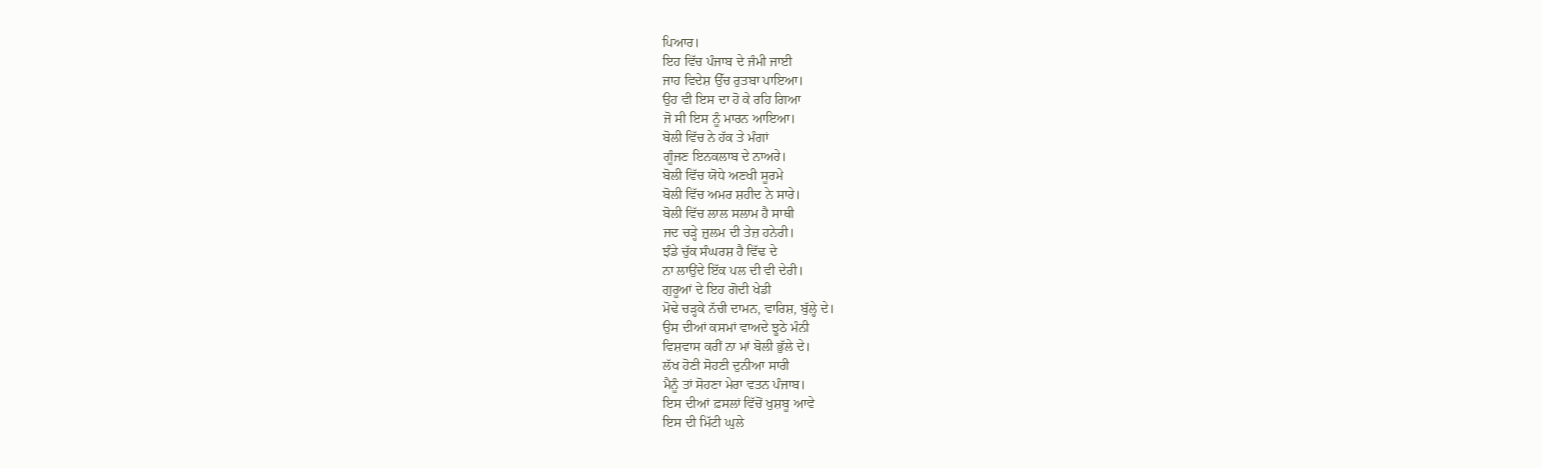ਪਿਆਰ।
ਇਹ ਵਿੱਚ ਪੰਜਾਬ ਦੇ ਜੰਮੀ ਜਾਈ
ਜਾਹ ਵਿਦੇਸ਼ ਉੱਚ ਰੁਤਬਾ ਪਾਇਆ।
ਉਹ ਵੀ ਇਸ ਦਾ ਹੋ ਕੇ ਰਹਿ ਗਿਆ
ਜੋ ਸੀ ਇਸ ਨੂੰ ਮਾਰਨ ਆਇਆ।
ਬੋਲੀ ਵਿੱਚ ਨੇ ਹੱਕ ਤੇ ਮੰਗਾਂ
ਗੂੰਜਣ ਇਨਕਲਾਬ ਦੇ ਨਾਅਰੇ।
ਬੋਲੀ ਵਿੱਚ ਯੋਧੇ ਅਣਖੀ ਸੂਰਮੇ
ਬੋਲੀ ਵਿੱਚ ਅਮਰ ਸ਼ਹੀਦ ਨੇ ਸਾਰੇ।
ਬੋਲੀ ਵਿੱਚ ਲਾਲ ਸਲਾਮ ਹੈ ਸਾਥੀ
ਜਦ ਚੜ੍ਹੇ ਜ਼ੁਲਮ ਦੀ ਤੇਜ਼ ਹਨੇਰੀ।
ਝੰਡੇ ਚੁੱਕ ਸੰਘਰਸ਼ ਹੈ ਵਿੱਢ ਦੇ
ਨਾ ਲਾਉਂਦੇ ਇੱਕ ਪਲ ਦੀ ਵੀ ਦੇਰੀ।
ਗੁਰੂਆਂ ਦੇ ਇਹ ਗੋਦੀ ਖੇਡੀ
ਮੋਢੇ ਚੜ੍ਹਕੇ ਨੱਚੀ ਦਾਮਨ, ਵਾਰਿਸ਼, ਬੁੱਲ੍ਹੇ ਦੇ।
ਉਸ ਦੀਆਂ ਕਸਮਾਂ ਵਾਅਦੇ ਝੂਠੇ ਮੰਨੀ
ਵਿਸ਼ਵਾਸ ਕਰੀਂ ਨਾ ਮਾਂ ਬੋਲੀ ਭੁੱਲੇ ਦੇ।
ਲੱਖ ਹੋਣੀ ਸੋਹਣੀ ਦੁਨੀਆ ਸਾਰੀ
ਮੈਨੂੰ ਤਾਂ ਸੋਹਣਾ ਮੇਰਾ ਵਤਨ ਪੰਜਾਬ।
ਇਸ ਦੀਆਂ ਫ਼ਸਲਾਂ ਵਿੱਚੋਂ ਖੁਸ਼ਬੂ ਆਵੇ
ਇਸ ਦੀ ਮਿੱਟੀ ਘੁਲੇ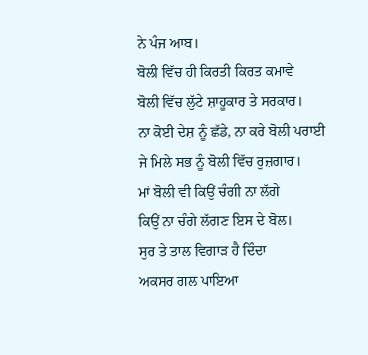ਨੇ ਪੰਜ ਆਬ।
ਬੋਲੀ ਵਿੱਚ ਹੀ ਕਿਰਤੀ ਕਿਰਤ ਕਮਾਵੇ
ਬੋਲੀ ਵਿੱਚ ਲੁੱਟੇ ਸ਼ਾਹੂਕਾਰ ਤੇ ਸਰਕਾਰ।
ਨਾ ਕੋਈ ਦੇਸ਼ ਨੂੰ ਛੱਡੇ, ਨਾ ਕਰੇ ਬੋਲੀ ਪਰਾਈ
ਜੇ ਮਿਲੇ ਸਭ ਨੂੰ ਬੋਲੀ ਵਿੱਚ ਰੁਜ਼ਗਾਰ।
ਮਾਂ ਬੋਲੀ ਵੀ ਕਿਉਂ ਚੰਗੀ ਨਾ ਲੱਗੇ
ਕਿਉਂ ਨਾ ਚੰਗੇ ਲੱਗਣ ਇਸ ਦੇ ਬੋਲ।
ਸੁਰ ਤੇ ਤਾਲ ਵਿਗਾੜ ਹੈ ਦਿੰਦਾ
ਅਕਸਰ ਗਲ ਪਾਇਆ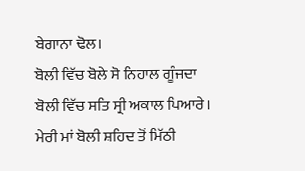ਬੇਗਾਨਾ ਢੋਲ।
ਬੋਲੀ ਵਿੱਚ ਬੋਲੇ ਸੋ ਨਿਹਾਲ ਗੂੰਜਦਾ
ਬੋਲੀ ਵਿੱਚ ਸਤਿ ਸ੍ਰੀ ਅਕਾਲ ਪਿਆਰੇ।
ਮੇਰੀ ਮਾਂ ਬੋਲੀ ਸ਼ਹਿਦ ਤੋਂ ਮਿੱਠੀ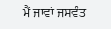ਮੈਂ ਜਾਵਾਂ ਜਸਵੰਤ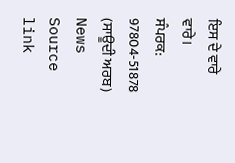ਇਸ ਦੇ ਵਾਰੇ ਵਾਰੇ।
ਸੰਪਰਕ: 97804-51878 (ਸਾਊਦੀ ਅਰਬ)
News Source link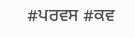#ਪਰਵਸ #ਕਵ